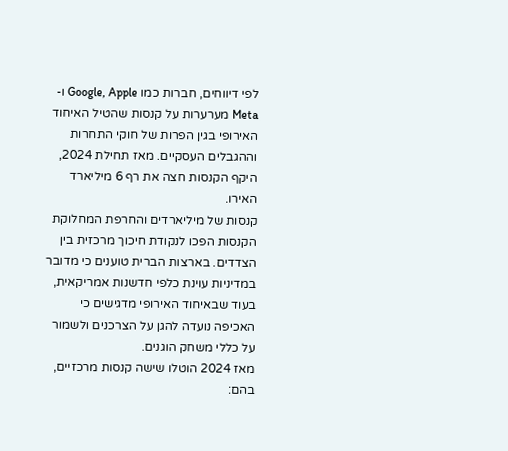לפי דיווחים, חברות כמו Google, Apple ו-Meta מערערות על קנסות שהטיל האיחוד האירופי בגין הפרות של חוקי התחרות וההגבלים העסקיים. מאז תחילת 2024, היקף הקנסות חצה את רף 6 מיליארד האירו.
קנסות של מיליארדים והחרפת המחלוקת
הקנסות הפכו לנקודת חיכוך מרכזית בין הצדדים. בארצות הברית טוענים כי מדובר במדיניות עוינת כלפי חדשנות אמריקאית, בעוד שבאיחוד האירופי מדגישים כי האכיפה נועדה להגן על הצרכנים ולשמור על כללי משחק הוגנים.
מאז 2024 הוטלו שישה קנסות מרכזיים, בהם: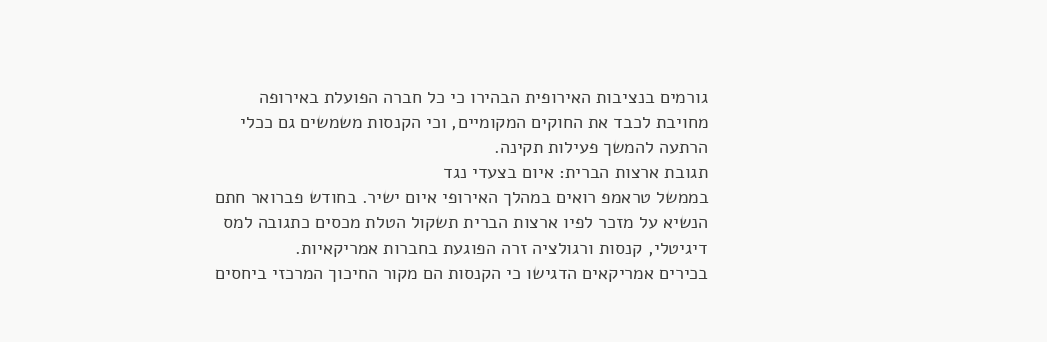גורמים בנציבות האירופית הבהירו כי כל חברה הפועלת באירופה מחויבת לכבד את החוקים המקומיים, וכי הקנסות משמשים גם ככלי הרתעה להמשך פעילות תקינה.
תגובת ארצות הברית: איום בצעדי נגד
בממשל טראמפ רואים במהלך האירופי איום ישיר. בחודש פברואר חתם הנשיא על מזכר לפיו ארצות הברית תשקול הטלת מכסים כתגובה למס דיגיטלי, קנסות ורגולציה זרה הפוגעת בחברות אמריקאיות.
בכירים אמריקאים הדגישו כי הקנסות הם מקור החיכוך המרכזי ביחסים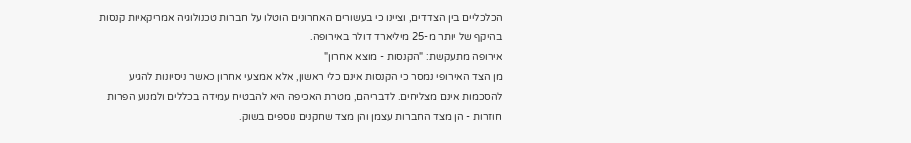הכלכליים בין הצדדים, וציינו כי בעשורים האחרונים הוטלו על חברות טכנולוגיה אמריקאיות קנסות בהיקף של יותר מ-25 מיליארד דולר באירופה.
אירופה מתעקשת: "הקנסות - מוצא אחרון"
מן הצד האירופי נמסר כי הקנסות אינם כלי ראשון, אלא אמצעי אחרון כאשר ניסיונות להגיע להסכמות אינם מצליחים. לדבריהם, מטרת האכיפה היא להבטיח עמידה בכללים ולמנוע הפרות חוזרות - הן מצד החברות עצמן והן מצד שחקנים נוספים בשוק.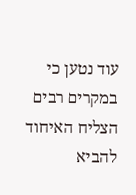עוד נטען כי במקרים רבים הצליח האיחוד להביא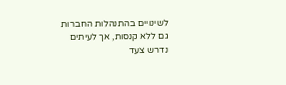לשינויים בהתנהלות החברות גם ללא קנסות, אך לעיתים נדרש צעד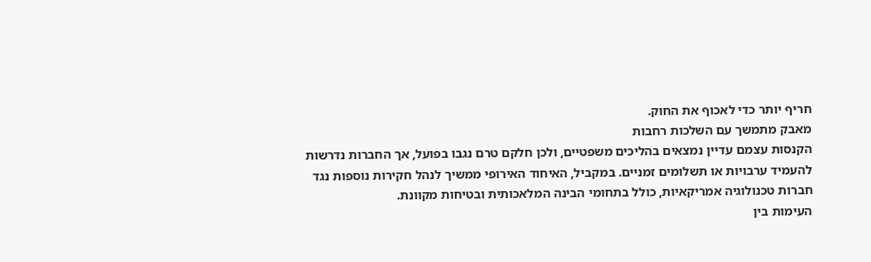חריף יותר כדי לאכוף את החוק.
מאבק מתמשך עם השלכות רחבות
הקנסות עצמם עדיין נמצאים בהליכים משפטיים, ולכן חלקם טרם נגבו בפועל, אך החברות נדרשות להעמיד ערבויות או תשלומים זמניים. במקביל, האיחוד האירופי ממשיך לנהל חקירות נוספות נגד חברות טכנולוגיה אמריקאיות, כולל בתחומי הבינה המלאכותית ובטיחות מקוונת.
העימות בין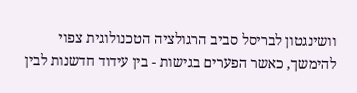וושינגטון לבריסל סביב הרגולציה הטכנולוגית צפוי להימשך, כאשר הפערים בגישות - בין עידוד חדשנות לבין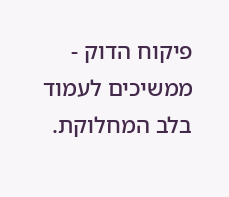פיקוח הדוק - ממשיכים לעמוד בלב המחלוקת.